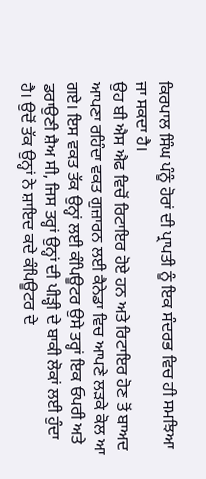ਕਿਰਪਾਲ ਸਿੰਘ ਪੰਨੂੰ ਹੋਰਾਂ ਦੀ ਪ੍ਰਾਪਤੀ ਨੂੰ ਇਕ ਸੰਦਰਭ ਵਿਚ ਹੀ ਸਮਝਿਆ ਜਾ ਸਕਦਾ ਹੈ।
ਉਹ ਬੀ ਐਸ ਐਫ ਵਿਚੋਂ ਰਿਟਾਇਰ ਹੋਏ ਹਨ ਅਤੇ ਰਿਟਾਇਰ ਹੋਣ ਤੋਂ ਬਾਅਦ ਆਪਣਾ ਰਹਿੰਦਾ ਵਕਤ ਗੁਜ਼ਾਰਨ ਲਈ ਕੈਨੇਡਾ ਵਿਚ ਆਪਣੇ ਲੜਕੇ ਕੋਲ ਆ ਗਏ। ਇਸ ਵਕਤ ਤੱਕ ਉਨ੍ਹਾਂ ਲਈ ਕੰਪਿਊਟਰ ਉਸੇ ਤਰ੍ਹਾਂ ਇਕ ਓਪਰੀ ਅਤੇ ਡਰਾਉਣੀ ਸ਼ੈਅ ਸੀ, ਜਿਸ ਤਰ੍ਹਾਂ ਉਨ੍ਹਾਂ ਦੀ ਪੀੜ੍ਹੀ ਦੇ ਬਾਕੀ ਲੋਕਾਂ ਲਈ ਹੁੰਦਾ ਹੈ। ਉਦੋਂ ਤੱਕ ਉਨ੍ਹਾਂ ਨੇ ਸ਼ਾਇਦ ਕਦੇ ਕੰਪਿਊਟਰ ਦੇ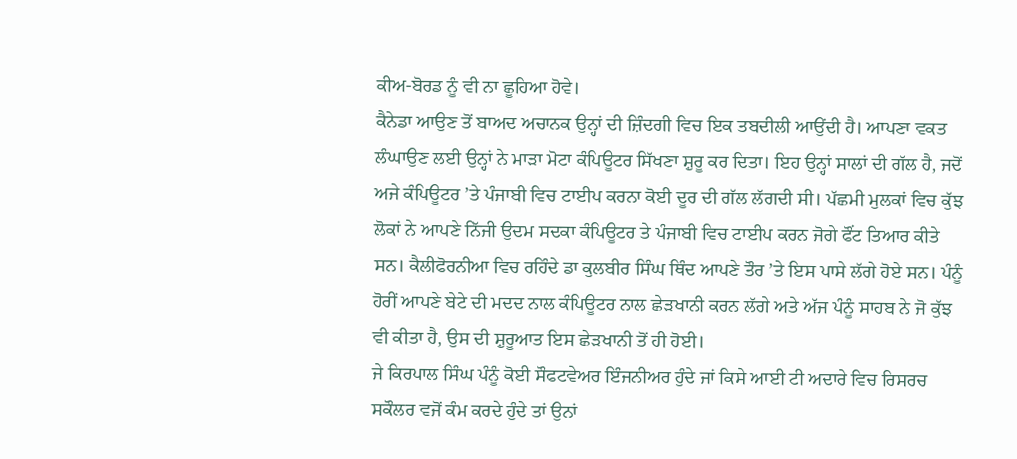ਕੀਅ-ਬੋਰਡ ਨੂੰ ਵੀ ਨਾ ਛੂਹਿਆ ਹੋਵੇ।
ਕੈਨੇਡਾ ਆਉਣ ਤੋਂ ਬਾਅਦ ਅਚਾਨਕ ਉਨ੍ਹਾਂ ਦੀ ਜ਼ਿੰਦਗੀ ਵਿਚ ਇਕ ਤਬਦੀਲੀ ਆਉਂਦੀ ਹੈ। ਆਪਣਾ ਵਕਤ ਲੰਘਾਉਣ ਲਈ ਉਨ੍ਹਾਂ ਨੇ ਮਾੜਾ ਮੋਟਾ ਕੰਪਿਊਟਰ ਸਿੱਖਣਾ ਸ਼ੁਰੂ ਕਰ ਦਿਤਾ। ਇਹ ਉਨ੍ਹਾਂ ਸਾਲਾਂ ਦੀ ਗੱਲ ਹੈ, ਜਦੋਂ ਅਜੇ ਕੰਪਿਊਟਰ ’ਤੇ ਪੰਜਾਬੀ ਵਿਚ ਟਾਈਪ ਕਰਨਾ ਕੋਈ ਦੂਰ ਦੀ ਗੱਲ ਲੱਗਦੀ ਸੀ। ਪੱਛਮੀ ਮੁਲਕਾਂ ਵਿਚ ਕੁੱਝ ਲੋਕਾਂ ਨੇ ਆਪਣੇ ਨਿੱਜੀ ਉਦਮ ਸਦਕਾ ਕੰਪਿਊਟਰ ਤੇ ਪੰਜਾਬੀ ਵਿਚ ਟਾਈਪ ਕਰਨ ਜੋਗੇ ਫੌਂਟ ਤਿਆਰ ਕੀਤੇ ਸਨ। ਕੈਲੀਫੋਰਨੀਆ ਵਿਚ ਰਹਿੰਦੇ ਡਾ ਕੁਲਬੀਰ ਸਿੰਘ ਥਿੰਦ ਆਪਣੇ ਤੌਰ ’ਤੇ ਇਸ ਪਾਸੇ ਲੱਗੇ ਹੋਏ ਸਨ। ਪੰਨੂੰ ਹੋਰੀਂ ਆਪਣੇ ਬੇਟੇ ਦੀ ਮਦਦ ਨਾਲ ਕੰਪਿਊਟਰ ਨਾਲ ਛੇੜਖਾਨੀ ਕਰਨ ਲੱਗੇ ਅਤੇ ਅੱਜ ਪੰਨੂੰ ਸਾਹਬ ਨੇ ਜੋ ਕੁੱਝ ਵੀ ਕੀਤਾ ਹੈ, ਉਸ ਦੀ ਸ਼ੁਰੂਆਤ ਇਸ ਛੇੜਖਾਨੀ ਤੋਂ ਹੀ ਹੋਈ।
ਜੇ ਕਿਰਪਾਲ ਸਿੰਘ ਪੰਨੂੰ ਕੋਈ ਸੌਫਟਵੇਅਰ ਇੰਜਨੀਅਰ ਹੁੰਦੇ ਜਾਂ ਕਿਸੇ ਆਈ ਟੀ ਅਦਾਰੇ ਵਿਚ ਰਿਸਰਚ ਸਕੌਲਰ ਵਜੋਂ ਕੰਮ ਕਰਦੇ ਹੁੰਦੇ ਤਾਂ ਉਨਾਂ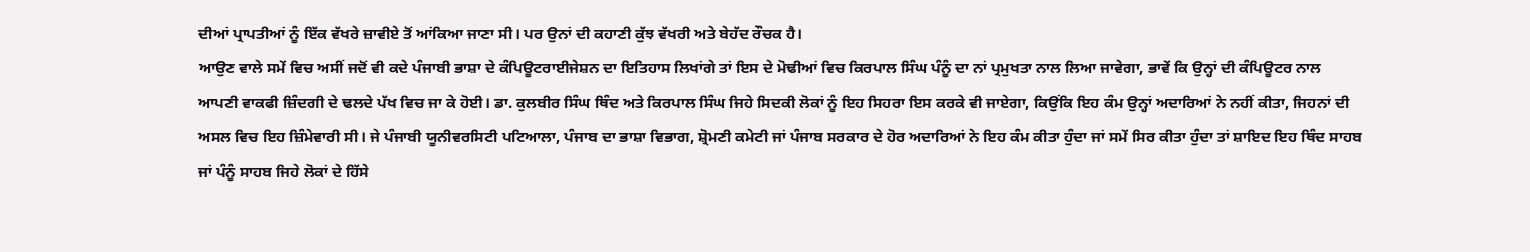ਦੀਆਂ ਪ੍ਰਾਪਤੀਆਂ ਨੂੰ ਇੱਕ ਵੱਖਰੇ ਜ਼ਾਵੀਏ ਤੋਂ ਆਂਕਿਆ ਜਾਣਾ ਸੀ। ਪਰ ਉਨਾਂ ਦੀ ਕਹਾਣੀ ਕੁੱਝ ਵੱਖਰੀ ਅਤੇ ਬੇਹੱਦ ਰੌਚਕ ਹੈ।
ਆਉਣ ਵਾਲੇ ਸਮੇਂ ਵਿਚ ਅਸੀਂ ਜਦੋਂ ਵੀ ਕਦੇ ਪੰਜਾਬੀ ਭਾਸ਼ਾ ਦੇ ਕੰਪਿਊਟਰਾਈਜੇਸ਼ਨ ਦਾ ਇਤਿਹਾਸ ਲਿਖਾਂਗੇ ਤਾਂ ਇਸ ਦੇ ਮੋਢੀਆਂ ਵਿਚ ਕਿਰਪਾਲ ਸਿੰਘ ਪੰਨੂੰ ਦਾ ਨਾਂ ਪ੍ਰਮੁਖਤਾ ਨਾਲ ਲਿਆ ਜਾਵੇਗਾ, ਭਾਵੇਂ ਕਿ ਉਨ੍ਹਾਂ ਦੀ ਕੰਪਿਊਟਰ ਨਾਲ ਆਪਣੀ ਵਾਕਫੀ ਜ਼ਿੰਦਗੀ ਦੇ ਢਲਦੇ ਪੱਖ ਵਿਚ ਜਾ ਕੇ ਹੋਈ। ਡਾ. ਕੁਲਬੀਰ ਸਿੰਘ ਥਿੰਦ ਅਤੇ ਕਿਰਪਾਲ ਸਿੰਘ ਜਿਹੇ ਸਿਦਕੀ ਲੋਕਾਂ ਨੂੰ ਇਹ ਸਿਹਰਾ ਇਸ ਕਰਕੇ ਵੀ ਜਾਏਗਾ, ਕਿਉਂਕਿ ਇਹ ਕੰਮ ਉਨ੍ਹਾਂ ਅਦਾਰਿਆਂ ਨੇ ਨਹੀਂ ਕੀਤਾ, ਜਿਹਨਾਂ ਦੀ ਅਸਲ ਵਿਚ ਇਹ ਜ਼ਿੰਮੇਵਾਰੀ ਸੀ। ਜੇ ਪੰਜਾਬੀ ਯੂਨੀਵਰਸਿਟੀ ਪਟਿਆਲਾ, ਪੰਜਾਬ ਦਾ ਭਾਸ਼ਾ ਵਿਭਾਗ, ਸ਼੍ਰੋਮਣੀ ਕਮੇਟੀ ਜਾਂ ਪੰਜਾਬ ਸਰਕਾਰ ਦੇ ਹੋਰ ਅਦਾਰਿਆਂ ਨੇ ਇਹ ਕੰਮ ਕੀਤਾ ਹੁੰਦਾ ਜਾਂ ਸਮੇਂ ਸਿਰ ਕੀਤਾ ਹੁੰਦਾ ਤਾਂ ਸ਼ਾਇਦ ਇਹ ਥਿੰਦ ਸਾਹਬ ਜਾਂ ਪੰਨੂੰ ਸਾਹਬ ਜਿਹੇ ਲੋਕਾਂ ਦੇ ਹਿੱਸੇ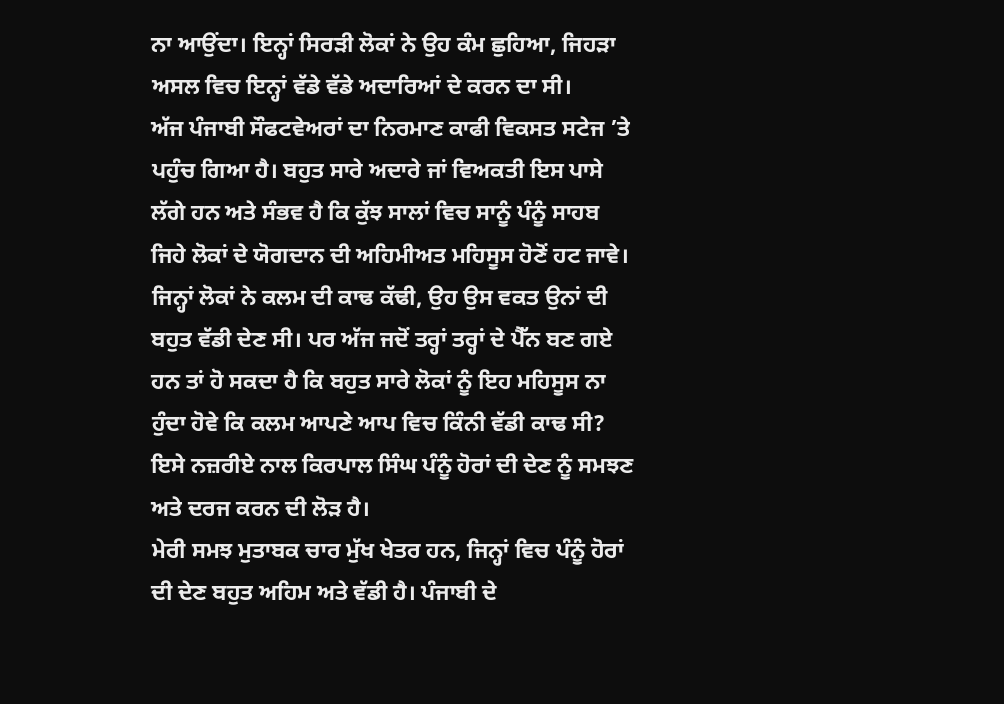ਨਾ ਆਉਂਦਾ। ਇਨ੍ਹਾਂ ਸਿਰੜੀ ਲੋਕਾਂ ਨੇ ਉਹ ਕੰਮ ਛੁਹਿਆ, ਜਿਹੜਾ ਅਸਲ ਵਿਚ ਇਨ੍ਹਾਂ ਵੱਡੇ ਵੱਡੇ ਅਦਾਰਿਆਂ ਦੇ ਕਰਨ ਦਾ ਸੀ।
ਅੱਜ ਪੰਜਾਬੀ ਸੌਫਟਵੇਅਰਾਂ ਦਾ ਨਿਰਮਾਣ ਕਾਫੀ ਵਿਕਸਤ ਸਟੇਜ ’ਤੇ ਪਹੁੰਚ ਗਿਆ ਹੈ। ਬਹੁਤ ਸਾਰੇ ਅਦਾਰੇ ਜਾਂ ਵਿਅਕਤੀ ਇਸ ਪਾਸੇ ਲੱਗੇ ਹਨ ਅਤੇ ਸੰਭਵ ਹੈ ਕਿ ਕੁੱਝ ਸਾਲਾਂ ਵਿਚ ਸਾਨੂੰ ਪੰਨੂੰ ਸਾਹਬ ਜਿਹੇ ਲੋਕਾਂ ਦੇ ਯੋਗਦਾਨ ਦੀ ਅਹਿਮੀਅਤ ਮਹਿਸੂਸ ਹੋਣੋਂ ਹਟ ਜਾਵੇ। ਜਿਨ੍ਹਾਂ ਲੋਕਾਂ ਨੇ ਕਲਮ ਦੀ ਕਾਢ ਕੱਢੀ, ਉਹ ਉਸ ਵਕਤ ਉਨਾਂ ਦੀ ਬਹੁਤ ਵੱਡੀ ਦੇਣ ਸੀ। ਪਰ ਅੱਜ ਜਦੋਂ ਤਰ੍ਹਾਂ ਤਰ੍ਹਾਂ ਦੇ ਪੈੱਨ ਬਣ ਗਏ ਹਨ ਤਾਂ ਹੋ ਸਕਦਾ ਹੈ ਕਿ ਬਹੁਤ ਸਾਰੇ ਲੋਕਾਂ ਨੂੰ ਇਹ ਮਹਿਸੂਸ ਨਾ ਹੁੰਦਾ ਹੋਵੇ ਕਿ ਕਲਮ ਆਪਣੇ ਆਪ ਵਿਚ ਕਿੰਨੀ ਵੱਡੀ ਕਾਢ ਸੀ? ਇਸੇ ਨਜ਼ਰੀਏ ਨਾਲ ਕਿਰਪਾਲ ਸਿੰਘ ਪੰਨੂੰ ਹੋਰਾਂ ਦੀ ਦੇਣ ਨੂੰ ਸਮਝਣ ਅਤੇ ਦਰਜ ਕਰਨ ਦੀ ਲੋੜ ਹੈ।
ਮੇਰੀ ਸਮਝ ਮੁਤਾਬਕ ਚਾਰ ਮੁੱਖ ਖੇਤਰ ਹਨ, ਜਿਨ੍ਹਾਂ ਵਿਚ ਪੰਨੂੰ ਹੋਰਾਂ ਦੀ ਦੇਣ ਬਹੁਤ ਅਹਿਮ ਅਤੇ ਵੱਡੀ ਹੈ। ਪੰਜਾਬੀ ਦੇ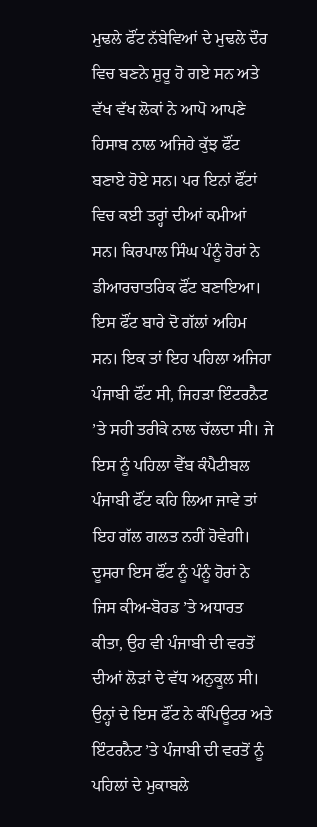ਮੁਢਲੇ ਫੌਂਟ ਨੱਬੇਵਿਆਂ ਦੇ ਮੁਢਲੇ ਦੌਰ ਵਿਚ ਬਣਨੇ ਸ਼ੁਰੂ ਹੋ ਗਏ ਸਨ ਅਤੇ ਵੱਖ ਵੱਖ ਲੋਕਾਂ ਨੇ ਆਪੋ ਆਪਣੇ ਹਿਸਾਬ ਨਾਲ ਅਜਿਹੇ ਕੁੱਝ ਫੌਂਟ ਬਣਾਏ ਹੋਏ ਸਨ। ਪਰ ਇਨਾਂ ਫੌਂਟਾਂ ਵਿਚ ਕਈ ਤਰ੍ਹਾਂ ਦੀਆਂ ਕਮੀਆਂ ਸਨ। ਕਿਰਪਾਲ ਸਿੰਘ ਪੰਨੂੰ ਹੋਰਾਂ ਨੇ ਡੀਆਰਚਾਤਰਿਕ ਫੌਂਟ ਬਣਾਇਆ। ਇਸ ਫੌਂਟ ਬਾਰੇ ਦੋ ਗੱਲਾਂ ਅਹਿਮ ਸਨ। ਇਕ ਤਾਂ ਇਹ ਪਹਿਲਾ ਅਜਿਹਾ ਪੰਜਾਬੀ ਫੌਂਟ ਸੀ, ਜਿਹੜਾ ਇੰਟਰਨੈਟ ’ਤੇ ਸਹੀ ਤਰੀਕੇ ਨਾਲ ਚੱਲਦਾ ਸੀ। ਜੇ ਇਸ ਨੂੰ ਪਹਿਲਾ ਵੈੱਬ ਕੰਪੈਟੀਬਲ ਪੰਜਾਬੀ ਫੌਂਟ ਕਹਿ ਲਿਆ ਜਾਵੇ ਤਾਂ ਇਹ ਗੱਲ ਗਲਤ ਨਹੀਂ ਹੋਵੇਗੀ। ਦੂਸਰਾ ਇਸ ਫੌਂਟ ਨੂੰ ਪੰਨੂੰ ਹੋਰਾਂ ਨੇ ਜਿਸ ਕੀਅ-ਬੋਰਡ ’ਤੇ ਅਧਾਰਤ ਕੀਤਾ, ਉਹ ਵੀ ਪੰਜਾਬੀ ਦੀ ਵਰਤੋਂ ਦੀਆਂ ਲੋੜਾਂ ਦੇ ਵੱਧ ਅਨੁਕੂਲ ਸੀ। ਉਨ੍ਹਾਂ ਦੇ ਇਸ ਫੌਂਟ ਨੇ ਕੰਪਿਊਟਰ ਅਤੇ ਇੰਟਰਨੈਟ ’ਤੇ ਪੰਜਾਬੀ ਦੀ ਵਰਤੋਂ ਨੂੰ ਪਹਿਲਾਂ ਦੇ ਮੁਕਾਬਲੇ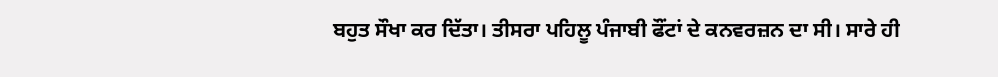ਬਹੁਤ ਸੌਖਾ ਕਰ ਦਿੱਤਾ। ਤੀਸਰਾ ਪਹਿਲੂ ਪੰਜਾਬੀ ਫੌਂਟਾਂ ਦੇ ਕਨਵਰਜ਼ਨ ਦਾ ਸੀ। ਸਾਰੇ ਹੀ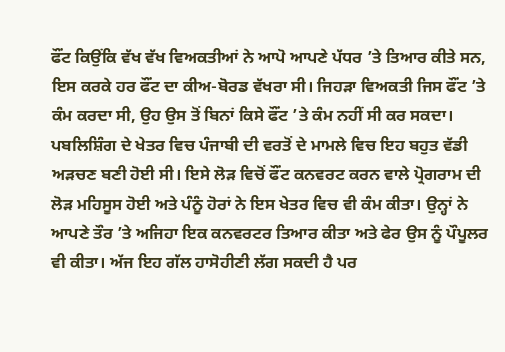ਫੌਂਟ ਕਿਉਂਕਿ ਵੱਖ ਵੱਖ ਵਿਅਕਤੀਆਂ ਨੇ ਆਪੋ ਆਪਣੇ ਪੱਧਰ ’ਤੇ ਤਿਆਰ ਕੀਤੇ ਸਨ, ਇਸ ਕਰਕੇ ਹਰ ਫੌਂਟ ਦਾ ਕੀਅ-ਬੋਰਡ ਵੱਖਰਾ ਸੀ। ਜਿਹੜਾ ਵਿਅਕਤੀ ਜਿਸ ਫੌਂਟ ’ਤੇ ਕੰਮ ਕਰਦਾ ਸੀ, ਉਹ ਉਸ ਤੋਂ ਬਿਨਾਂ ਕਿਸੇ ਫੌਂਟ ’ਤੇ ਕੰਮ ਨਹੀਂ ਸੀ ਕਰ ਸਕਦਾ। ਪਬਲਿਸ਼ਿੰਗ ਦੇ ਖੇਤਰ ਵਿਚ ਪੰਜਾਬੀ ਦੀ ਵਰਤੋਂ ਦੇ ਮਾਮਲੇ ਵਿਚ ਇਹ ਬਹੁਤ ਵੱਡੀ ਅੜਚਣ ਬਣੀ ਹੋਈ ਸੀ। ਇਸੇ ਲੋੜ ਵਿਚੋਂ ਫੌਂਟ ਕਨਵਰਟ ਕਰਨ ਵਾਲੇ ਪ੍ਰੋਗਰਾਮ ਦੀ ਲੋੜ ਮਹਿਸੂਸ ਹੋਈ ਅਤੇ ਪੰਨੂੰ ਹੋਰਾਂ ਨੇ ਇਸ ਖੇਤਰ ਵਿਚ ਵੀ ਕੰਮ ਕੀਤਾ। ਉਨ੍ਹਾਂ ਨੇ ਆਪਣੇ ਤੌਰ ’ਤੇ ਅਜਿਹਾ ਇਕ ਕਨਵਰਟਰ ਤਿਆਰ ਕੀਤਾ ਅਤੇ ਫੇਰ ਉਸ ਨੂੰ ਪੌਪੂਲਰ ਵੀ ਕੀਤਾ। ਅੱਜ ਇਹ ਗੱਲ ਹਾਸੋਹੀਣੀ ਲੱਗ ਸਕਦੀ ਹੈ ਪਰ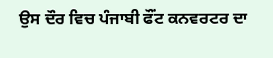ਉਸ ਦੌਰ ਵਿਚ ਪੰਜਾਬੀ ਫੌਂਟ ਕਨਵਰਟਰ ਦਾ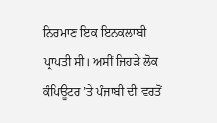ਨਿਰਮਾਣ ਇਕ ਇਨਕਲਾਬੀ ਪ੍ਰਾਪਤੀ ਸੀ। ਅਸੀਂ ਜਿਹੜੇ ਲੋਕ ਕੰਪਿਊਟਰ ’ਤੇ ਪੰਜਾਬੀ ਦੀ ਵਰਤੋਂ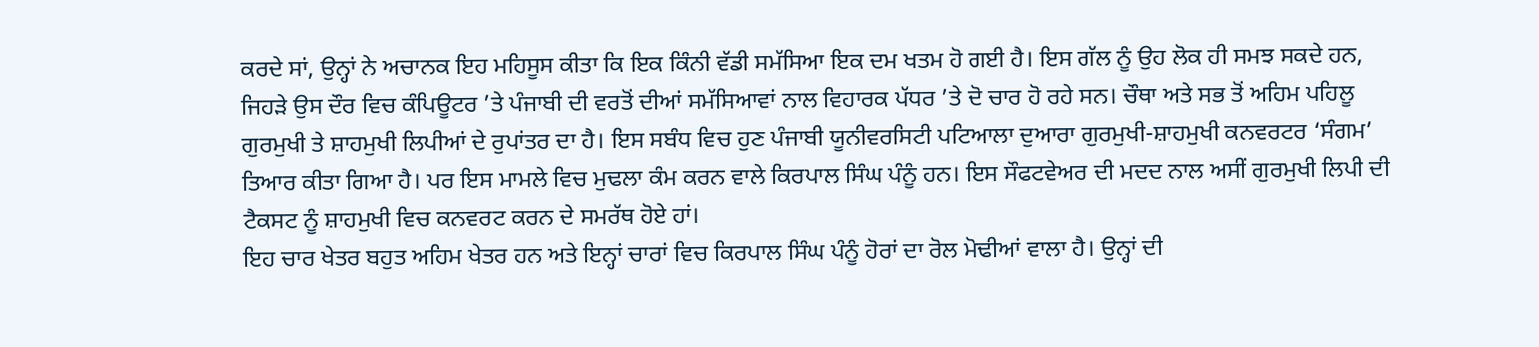ਕਰਦੇ ਸਾਂ, ਉਨ੍ਹਾਂ ਨੇ ਅਚਾਨਕ ਇਹ ਮਹਿਸੂਸ ਕੀਤਾ ਕਿ ਇਕ ਕਿੰਨੀ ਵੱਡੀ ਸਮੱਸਿਆ ਇਕ ਦਮ ਖਤਮ ਹੋ ਗਈ ਹੈ। ਇਸ ਗੱਲ ਨੂੰ ਉਹ ਲੋਕ ਹੀ ਸਮਝ ਸਕਦੇ ਹਨ, ਜਿਹੜੇ ਉਸ ਦੌਰ ਵਿਚ ਕੰਪਿਊਟਰ ’ਤੇ ਪੰਜਾਬੀ ਦੀ ਵਰਤੋਂ ਦੀਆਂ ਸਮੱਸਿਆਵਾਂ ਨਾਲ ਵਿਹਾਰਕ ਪੱਧਰ ’ਤੇ ਦੋ ਚਾਰ ਹੋ ਰਹੇ ਸਨ। ਚੌਥਾ ਅਤੇ ਸਭ ਤੋਂ ਅਹਿਮ ਪਹਿਲੂ ਗੁਰਮੁਖੀ ਤੇ ਸ਼ਾਹਮੁਖੀ ਲਿਪੀਆਂ ਦੇ ਰੁਪਾਂਤਰ ਦਾ ਹੈ। ਇਸ ਸਬੰਧ ਵਿਚ ਹੁਣ ਪੰਜਾਬੀ ਯੂਨੀਵਰਸਿਟੀ ਪਟਿਆਲਾ ਦੁਆਰਾ ਗੁਰਮੁਖੀ-ਸ਼ਾਹਮੁਖੀ ਕਨਵਰਟਰ ‘ਸੰਗਮ’ ਤਿਆਰ ਕੀਤਾ ਗਿਆ ਹੈ। ਪਰ ਇਸ ਮਾਮਲੇ ਵਿਚ ਮੁਢਲਾ ਕੰਮ ਕਰਨ ਵਾਲੇ ਕਿਰਪਾਲ ਸਿੰਘ ਪੰਨੂੰ ਹਨ। ਇਸ ਸੌਫਟਵੇਅਰ ਦੀ ਮਦਦ ਨਾਲ ਅਸੀਂ ਗੁਰਮੁਖੀ ਲਿਪੀ ਦੀ ਟੈਕਸਟ ਨੂੰ ਸ਼ਾਹਮੁਖੀ ਵਿਚ ਕਨਵਰਟ ਕਰਨ ਦੇ ਸਮਰੱਥ ਹੋਏ ਹਾਂ।
ਇਹ ਚਾਰ ਖੇਤਰ ਬਹੁਤ ਅਹਿਮ ਖੇਤਰ ਹਨ ਅਤੇ ਇਨ੍ਹਾਂ ਚਾਰਾਂ ਵਿਚ ਕਿਰਪਾਲ ਸਿੰਘ ਪੰਨੂੰ ਹੋਰਾਂ ਦਾ ਰੋਲ ਮੋਢੀਆਂ ਵਾਲਾ ਹੈ। ਉਨ੍ਹਾਂ ਦੀ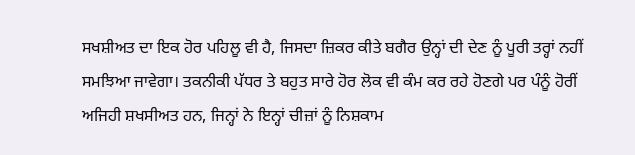ਸਖਸ਼ੀਅਤ ਦਾ ਇਕ ਹੋਰ ਪਹਿਲੂ ਵੀ ਹੈ, ਜਿਸਦਾ ਜ਼ਿਕਰ ਕੀਤੇ ਬਗੈਰ ਉਨ੍ਹਾਂ ਦੀ ਦੇਣ ਨੂੰ ਪੂਰੀ ਤਰ੍ਹਾਂ ਨਹੀਂ ਸਮਝਿਆ ਜਾਵੇਗਾ। ਤਕਨੀਕੀ ਪੱਧਰ ਤੇ ਬਹੁਤ ਸਾਰੇ ਹੋਰ ਲੋਕ ਵੀ ਕੰਮ ਕਰ ਰਹੇ ਹੋਣਗੇ ਪਰ ਪੰਨੂੰ ਹੋਰੀਂ ਅਜਿਹੀ ਸ਼ਖਸੀਅਤ ਹਨ, ਜਿਨ੍ਹਾਂ ਨੇ ਇਨ੍ਹਾਂ ਚੀਜ਼ਾਂ ਨੂੰ ਨਿਸ਼ਕਾਮ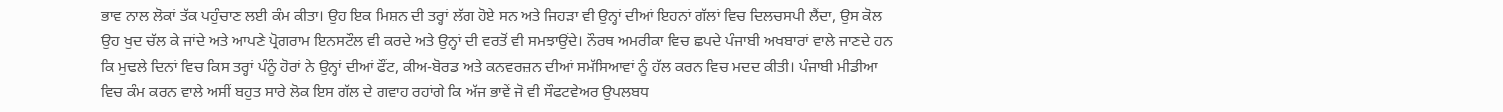ਭਾਵ ਨਾਲ ਲੋਕਾਂ ਤੱਕ ਪਹੁੰਚਾਣ ਲਈ ਕੰਮ ਕੀਤਾ। ਉਹ ਇਕ ਮਿਸ਼ਨ ਦੀ ਤਰ੍ਹਾਂ ਲੱਗ ਹੋਏ ਸਨ ਅਤੇ ਜਿਹੜਾ ਵੀ ਉਨ੍ਹਾਂ ਦੀਆਂ ਇਹਨਾਂ ਗੱਲਾਂ ਵਿਚ ਦਿਲਚਸਪੀ ਲੈਂਦਾ, ਉਸ ਕੋਲ ਉਹ ਖੁਦ ਚੱਲ ਕੇ ਜਾਂਦੇ ਅਤੇ ਆਪਣੇ ਪ੍ਰੋਗਰਾਮ ਇਨਸਟੌਲ ਵੀ ਕਰਦੇ ਅਤੇ ਉਨ੍ਹਾਂ ਦੀ ਵਰਤੋਂ ਵੀ ਸਮਝਾਉਂਦੇ। ਨੌਰਥ ਅਮਰੀਕਾ ਵਿਚ ਛਪਦੇ ਪੰਜਾਬੀ ਅਖਬਾਰਾਂ ਵਾਲੇ ਜਾਣਦੇ ਹਨ ਕਿ ਮੁਢਲੇ ਦਿਨਾਂ ਵਿਚ ਕਿਸ ਤਰ੍ਹਾਂ ਪੰਨੂੰ ਹੋਰਾਂ ਨੇ ਉਨ੍ਹਾਂ ਦੀਆਂ ਫੌਂਟ, ਕੀਅ-ਬੋਰਡ ਅਤੇ ਕਨਵਰਜ਼ਨ ਦੀਆਂ ਸਮੱਸਿਆਵਾਂ ਨੂੰ ਹੱਲ ਕਰਨ ਵਿਚ ਮਦਦ ਕੀਤੀ। ਪੰਜਾਬੀ ਮੀਡੀਆ ਵਿਚ ਕੰਮ ਕਰਨ ਵਾਲੇ ਅਸੀਂ ਬਹੁਤ ਸਾਰੇ ਲੋਕ ਇਸ ਗੱਲ ਦੇ ਗਵਾਹ ਰਹਾਂਗੇ ਕਿ ਅੱਜ ਭਾਵੇਂ ਜੋ ਵੀ ਸੌਫਟਵੇਅਰ ਉਪਲਬਧ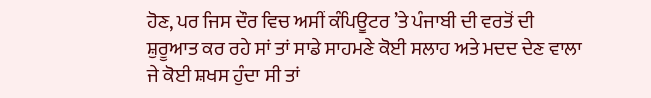ਹੋਣ, ਪਰ ਜਿਸ ਦੌਰ ਵਿਚ ਅਸੀਂ ਕੰਪਿਊਟਰ ’ਤੇ ਪੰਜਾਬੀ ਦੀ ਵਰਤੋਂ ਦੀ ਸ਼ੁਰੂਆਤ ਕਰ ਰਹੇ ਸਾਂ ਤਾਂ ਸਾਡੇ ਸਾਹਮਣੇ ਕੋਈ ਸਲਾਹ ਅਤੇ ਮਦਦ ਦੇਣ ਵਾਲਾ ਜੇ ਕੋਈ ਸ਼ਖਸ ਹੁੰਦਾ ਸੀ ਤਾਂ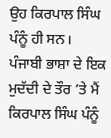ਉਹ ਕਿਰਪਾਲ ਸਿੰਘ ਪੰਨੂੰ ਹੀ ਸਨ।
ਪੰਜਾਬੀ ਭਾਸ਼ਾ ਦੇ ਇਕ ਮੁਦੱਦੀ ਦੇ ਤੌਰ ’ਤੇ ਮੈਂ ਕਿਰਪਾਲ ਸਿੰਘ ਪੰਨੂੰ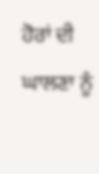ਹੋਰਾਂ ਦੀ ਘਾਲਣਾ ਨੂੰ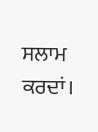ਸਲਾਮ ਕਰਦਾਂ।